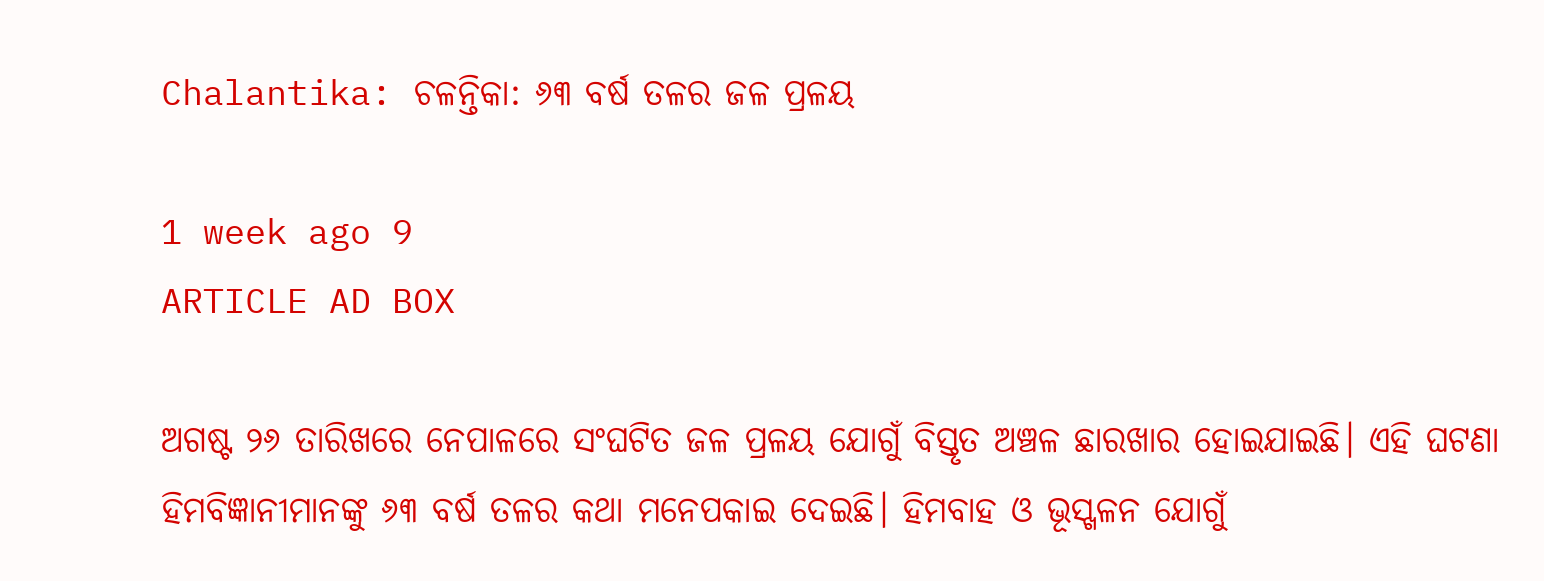Chalantika: ଚଳନ୍ତିକା: ୬୩ ବର୍ଷ ତଳର ଜଳ ପ୍ରଳୟ

1 week ago 9
ARTICLE AD BOX

ଅଗଷ୍ଟ ୨୬ ତାରିଖରେ ନେପାଳରେ ସଂଘଟିତ ଜଳ ପ୍ରଳୟ ଯୋଗୁଁ ବିସ୍ତୃତ ଅଞ୍ଚଳ ଛାରଖାର ହୋଇଯାଇଛି। ଏହି ଘଟଣା ହିମବିଜ୍ଞାନୀମାନଙ୍କୁ ୬୩ ବର୍ଷ ତଳର କଥା ମନେପକାଇ ଦେଇଛି। ହିମବାହ ଓ ଭୂସ୍ଖଳନ ଯୋଗୁଁ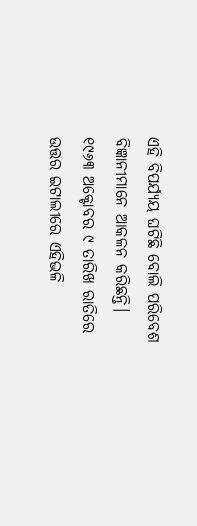ଏହି ବିପର୍ଯ୍ୟୟ ଘଟିଛି ବୋଲି ପରିବେଶ ବିଜ୍ଞାନୀମାନେ ଆକଳନ କରିଛନ୍ତି। ୧୯୬୩ ଅକ୍ଟୋବର ୯ ତାରିଖ ରାତିରେ ଉତ୍ତର ଇଟାଲୀରେ ଏହିଭଳି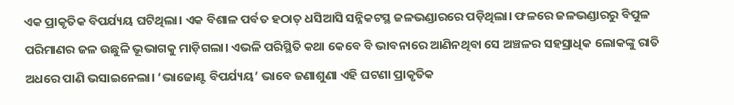ଏକ ପ୍ରାକୃତିକ ବିପର୍ଯ୍ୟୟ ଘଟିଥିଲା। ଏକ ବିଶାଳ ପର୍ବତ ହଠାତ୍‌ ଧସିଆସି ସନ୍ନିକଟସ୍ଥ ଜଳଭଣ୍ଡାରରେ ପଡ଼ିଥିଲା। ଫଳରେ ଜଳଭଣ୍ଡାରରୁ ବିପୁଳ ପରିମାଣର ଜଳ ଉଛୁଳି ଭୂଭାଗକୁ ମାଡ଼ିଗଲା। ଏଭଳି ପରିସ୍ଥିତି କଥା କେବେ ବି ଭାବନାରେ ଆଣିନଥିବା ସେ ଅଞ୍ଚଳର ସହସ୍ରାଧିକ ଲୋକଙ୍କୁ ରାତି ଅଧରେ ପାଣି ଭସାଇନେଲା। ‘ଭାଜୋଣ୍ଟ ବିପର୍ଯ୍ୟୟ’ ଭାବେ ଜଣାଶୁଣା ଏହି ଘଟଣା ପ୍ରାକୃତିକ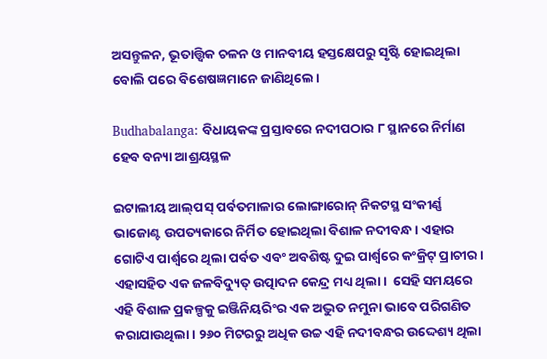ଅସନ୍ତୁଳନ, ଭୂତାତ୍ତ୍ୱିକ ଚଳନ ଓ ମାନବୀୟ ହସ୍ତକ୍ଷେପରୁ ସୃଷ୍ଟି ହୋଇଥିଲା ବୋଲି ପରେ ବିଶେଷଜ୍ଞମାନେ ଜାଣିଥିଲେ।

Budhabalanga: ବିଧାୟକଙ୍କ ପ୍ରସ୍ତାବରେ ନଦୀପଠାର ୮ ସ୍ଥାନରେ ନିର୍ମାଣ ହେବ ବନ୍ୟା ଆଶ୍ରୟସ୍ଥଳ

ଇଟାଲୀୟ ଆଲ୍‌ପସ୍‌ ପର୍ବତମାଳାର ଲୋଙ୍ଗାରୋନ୍ ନିକଟସ୍ଥ ସଂକୀର୍ଣ୍ଣ ଭାଜୋଣ୍ଟ ଉପତ୍ୟକାରେ ନିର୍ମିତ ହୋଇଥିଲା ବିଶାଳ ନଦୀବନ୍ଧ। ଏହାର ଗୋଟିଏ ପାର୍ଶ୍ବରେ ଥିଲା ପର୍ବତ ଏବଂ ଅବଶିଷ୍ଟ ଦୁଇ ପାର୍ଶ୍ବରେ କଂକ୍ରିଟ୍‌ ପ୍ରାଚୀର। ଏହାସହିତ ଏକ ଜଳବିଦ୍ୟୁତ୍‌ ଉତ୍ପାଦନ କେନ୍ଦ୍ର ମଧ୍ୟ ଥିଲା।  ସେହି ସମୟରେ ଏହି ବିଶାଳ ପ୍ରକଳ୍ପକୁ ଇଞ୍ଜିନିୟରିଂର ଏକ ଅଦ୍ଭୁତ ନମୁନା ଭାବେ ପରିଗଣିତ କରାଯାଉଥିଲା। ୨୬୦ ମିଟରରୁ ଅଧିକ ଉଚ୍ଚ ଏହି ନଦୀବନ୍ଧର ଉଦ୍ଦେଶ୍ୟ ଥିଲା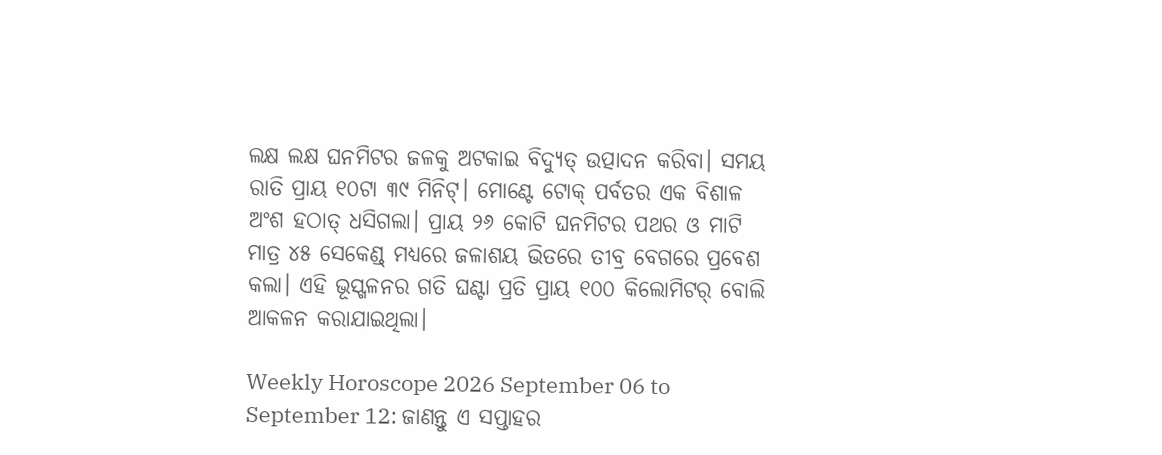ଲକ୍ଷ ଲକ୍ଷ ଘନମିଟର ଜଳକୁ ଅଟକାଇ ବିଦ୍ୟୁତ୍ ଉତ୍ପାଦନ କରିବା। ସମୟ ରାତି ପ୍ରାୟ ୧୦ଟା ୩୯ ମିନିଟ୍‌। ମୋଣ୍ଟେ ଟୋକ୍ ପର୍ବତର ଏକ ବିଶାଳ ଅଂଶ ହଠାତ୍ ଧସିଗଲା। ପ୍ରାୟ ୨୬ କୋଟି ଘନମିଟର ପଥର ଓ ମାଟି ମାତ୍ର ୪୫ ସେକେଣ୍ଡ୍‌ ମଧ୍ୟରେ ଜଳାଶୟ ଭିତରେ ତୀବ୍ର ବେଗରେ ପ୍ରବେଶ କଲା। ଏହି ଭୂସ୍ଖଳନର ଗତି ଘଣ୍ଟା ପ୍ରତି ପ୍ରାୟ ୧୦୦ କିଲୋମିଟର୍‌ ବୋଲି ଆକଳନ କରାଯାଇଥିଲା।

Weekly Horoscope 2026 September 06 to September 12: ଜାଣନ୍ତୁ ଏ ସପ୍ତାହର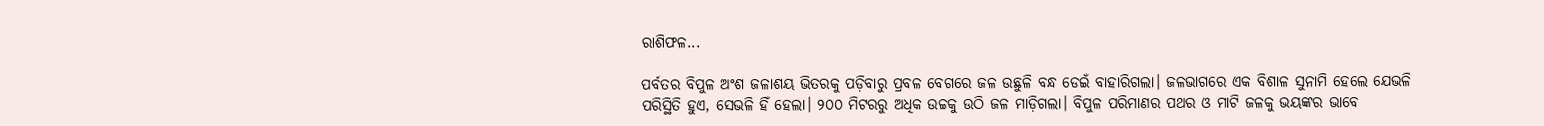ରାଶିଫଳ...

ପର୍ବତର ବିପୁଳ ଅଂଶ ଜଳାଶୟ ଭିତରକୁ ପଡ଼ିବାରୁ ପ୍ରବଳ ବେଗରେ ଜଳ ଉଛୁଳି ବନ୍ଧ ଡେଇଁ ବାହାରିଗଲା। ଜଳଭାଗରେ ଏକ ବିଶାଳ ସୁନାମି ହେଲେ ଯେଭଳି ପରିସ୍ଥିତି ହୁଏ, ସେଭଳି ହିଁ ହେଲା। ୨୦୦ ମିଟରରୁ ଅଧିକ ଉଚ୍ଚକୁ ଉଠି ଜଳ ମାଡ଼ିଗଲା। ବିପୁଳ ପରିମାଣର ପଥର ଓ ମାଟି ଜଳକୁ ଭୟଙ୍କର ଭାବେ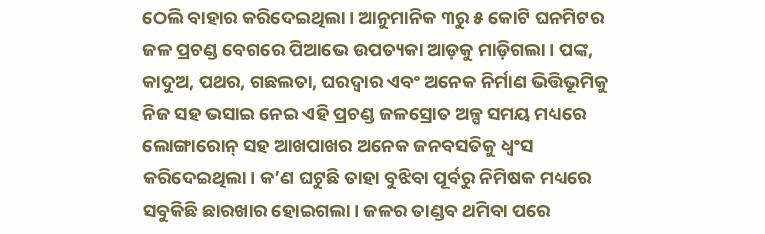ଠେଲି ବାହାର କରିଦେଇଥିଲା। ଆନୁମାନିକ ୩ରୁ ୫ କୋଟି ଘନମିଟର ଜଳ ପ୍ରଚଣ୍ଡ ବେଗରେ ପିଆଭେ ଉପତ୍ୟକା ଆଡ଼କୁ ମାଡ଼ିଗଲା। ପଙ୍କ, କାଦୁଅ, ପଥର, ଗଛଲତା, ଘରଦ୍ୱାର ଏବଂ ଅନେକ ନିର୍ମାଣ ଭିତ୍ତିଭୂମିକୁ ନିଜ ସହ ଭସାଇ ନେଇ ଏହି ପ୍ରଚଣ୍ଡ ଜଳସ୍ରୋତ ଅଳ୍ପ ସମୟ ମଧ୍ୟରେ ଲୋଙ୍ଗାରୋନ୍ ସହ ଆଖପାଖର ଅନେକ ଜନବସତିକୁ ଧ୍ବଂସ କରିଦେଇଥିଲା। କ’ଣ ଘଟୁଛି ତାହା ବୁଝିବା ପୂର୍ବରୁ ନିମିଷକ ମଧ୍ୟରେ ସବୁକିଛି ଛାରଖାର ହୋଇଗଲା। ଜଳର ତାଣ୍ଡବ ଥମିବା ପରେ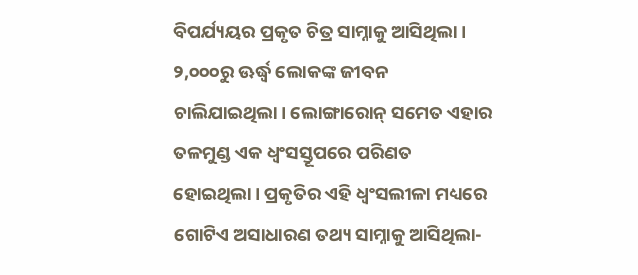ବିପର୍ଯ୍ୟୟର ପ୍ରକୃତ ଚିତ୍ର ସାମ୍ନାକୁ ଆସିଥିଲା। ୨,୦୦୦ରୁ ଊର୍ଦ୍ଧ୍ବ ଲୋକଙ୍କ ଜୀବନ ଚାଲିଯାଇଥିଲା। ଲୋଙ୍ଗାରୋନ୍ ସମେତ ଏହାର ତଳମୁଣ୍ଡ ଏକ ଧ୍ୱଂସସ୍ତୂପରେ ପରିଣତ ହୋଇଥିଲା। ପ୍ରକୃତିର ଏହି ଧ୍ୱଂସଲୀଳା ମଧ୍ୟରେ ଗୋଟିଏ ଅସାଧାରଣ ତଥ୍ୟ ସାମ୍ନାକୁ ଆସିଥିଲା-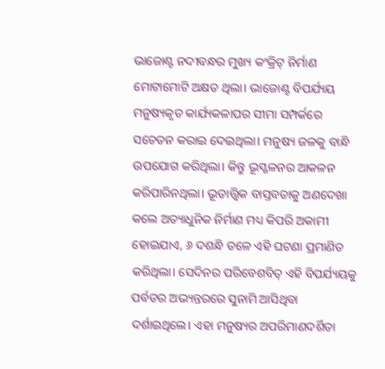ଭାଜୋଣ୍ଟ ନଦୀବନ୍ଧର ମୁଖ୍ୟ କଂକ୍ରିଟ୍ ନିର୍ମାଣ ମୋଟାମୋଟି ଅକ୍ଷତ ଥିଲା। ଭାଜୋଣ୍ଟ ବିପର୍ଯ୍ୟୟ ମନୁଷ୍ୟକୃତ କାର୍ଯ୍ୟକଳାପର ସୀମା ସମ୍ପର୍କରେ ସଚେତନ କରାଇ ଦେଇଥିଲା। ମନୁଷ୍ୟ ଜଳକୁ ବାନ୍ଧି ଉପଯୋଗ କରିଥିଲା। କିନ୍ତୁ ଭୂସ୍ଖଳନର ଆକଳନ କରିପାରିନଥିଲା। ଭୂତାତ୍ତ୍ୱିକ ବାସ୍ତବତାକୁ ଅଣଦେଖା କଲେ ଅତ୍ୟାଧୁନିକ ନିର୍ମାଣ ମଧ୍ୟ କିପରି ଅକାମୀ ହୋଇଯାଏ, ୬ ଦଶନ୍ଧି ତଳେ ଏହି ଘଟଣା ପ୍ରମାଣିତ କରିଥିଲା। ସେଦିନର ପରିବେଶବିତ୍‌ ଏହି ବିପର୍ଯ୍ୟୟକୁ ପର୍ବତର ଅଭ୍ୟନ୍ତରରେ ସୁନାମି ଆସିଥିବା ଦର୍ଶାଇଥିଲେ। ଏହା ମନୁଷ୍ୟର ଅପରିମାଣଦର୍ଶିତା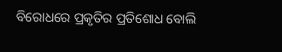ବିରୋଧରେ ପ୍ରକୃତିର ପ୍ରତିଶୋଧ ବୋଲି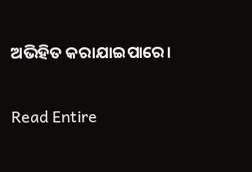ଅଭିହିତ କରାଯାଇପାରେ।

Read Entire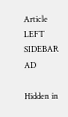Article
LEFT SIDEBAR AD

Hidden in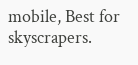mobile, Best for skyscrapers.